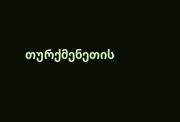თურქმენეთის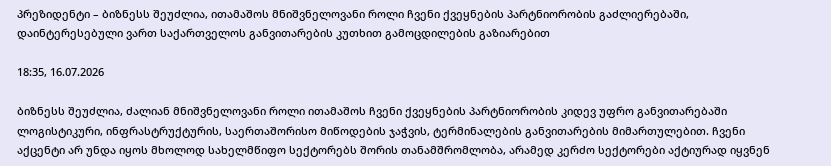პრეზიდენტი – ბიზნესს შეუძლია, ითამაშოს მნიშვნელოვანი როლი ჩვენი ქვეყნების პარტნიორობის გაძლიერებაში, დაინტერესებული ვართ საქართველოს განვითარების კუთხით გამოცდილების გაზიარებით

18:35, 16.07.2026

ბიზნესს შეუძლია, ძალიან მნიშვნელოვანი როლი ითამაშოს ჩვენი ქვეყნების პარტნიორობის კიდევ უფრო განვითარებაში ლოგისტიკური, ინფრასტრუქტურის, საერთაშორისო მიწოდების ჯაჭვის, ტერმინალების განვითარების მიმართულებით. ჩვენი აქცენტი არ უნდა იყოს მხოლოდ სახელმწიფო სექტორებს შორის თანამშრომლობა, არამედ კერძო სექტორები აქტიურად იყვნენ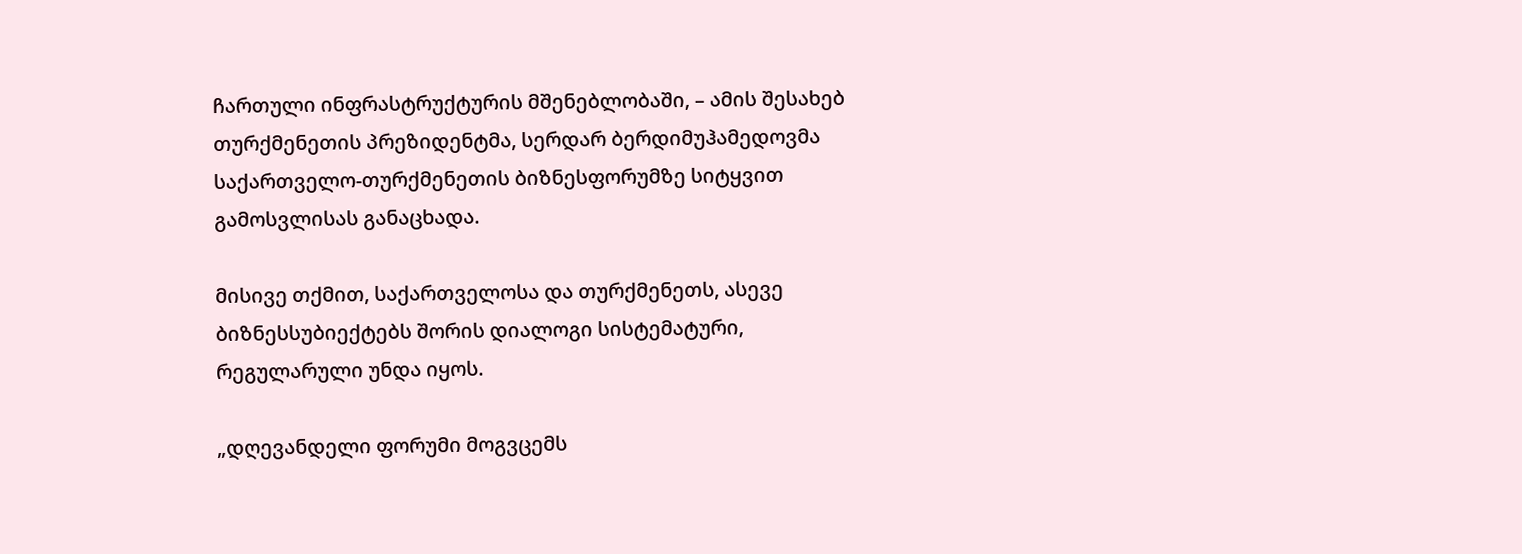ჩართული ინფრასტრუქტურის მშენებლობაში, – ამის შესახებ თურქმენეთის პრეზიდენტმა, სერდარ ბერდიმუჰამედოვმა საქართველო-თურქმენეთის ბიზნესფორუმზე სიტყვით გამოსვლისას განაცხადა.

მისივე თქმით, საქართველოსა და თურქმენეთს, ასევე ბიზნესსუბიექტებს შორის დიალოგი სისტემატური, რეგულარული უნდა იყოს.

„დღევანდელი ფორუმი მოგვცემს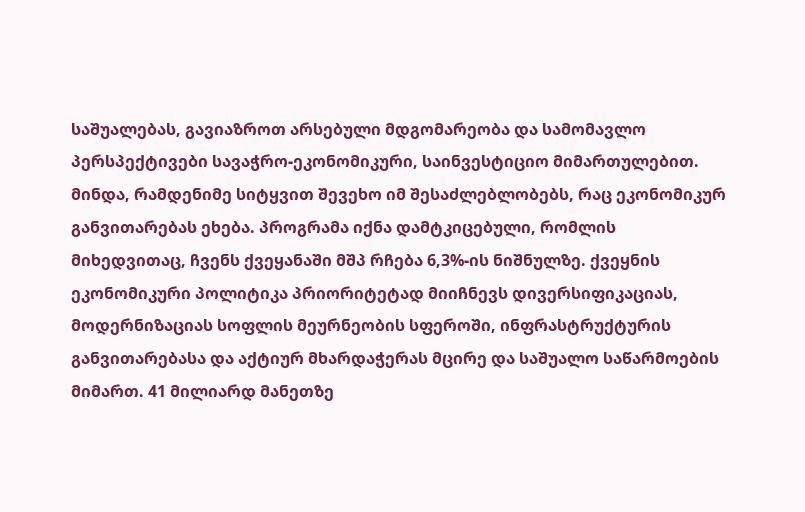საშუალებას, გავიაზროთ არსებული მდგომარეობა და სამომავლო პერსპექტივები სავაჭრო-ეკონომიკური, საინვესტიციო მიმართულებით. მინდა, რამდენიმე სიტყვით შევეხო იმ შესაძლებლობებს, რაც ეკონომიკურ განვითარებას ეხება. პროგრამა იქნა დამტკიცებული, რომლის მიხედვითაც, ჩვენს ქვეყანაში მშპ რჩება 6,3%-ის ნიშნულზე. ქვეყნის ეკონომიკური პოლიტიკა პრიორიტეტად მიიჩნევს დივერსიფიკაციას, მოდერნიზაციას სოფლის მეურნეობის სფეროში, ინფრასტრუქტურის განვითარებასა და აქტიურ მხარდაჭერას მცირე და საშუალო საწარმოების მიმართ. 41 მილიარდ მანეთზე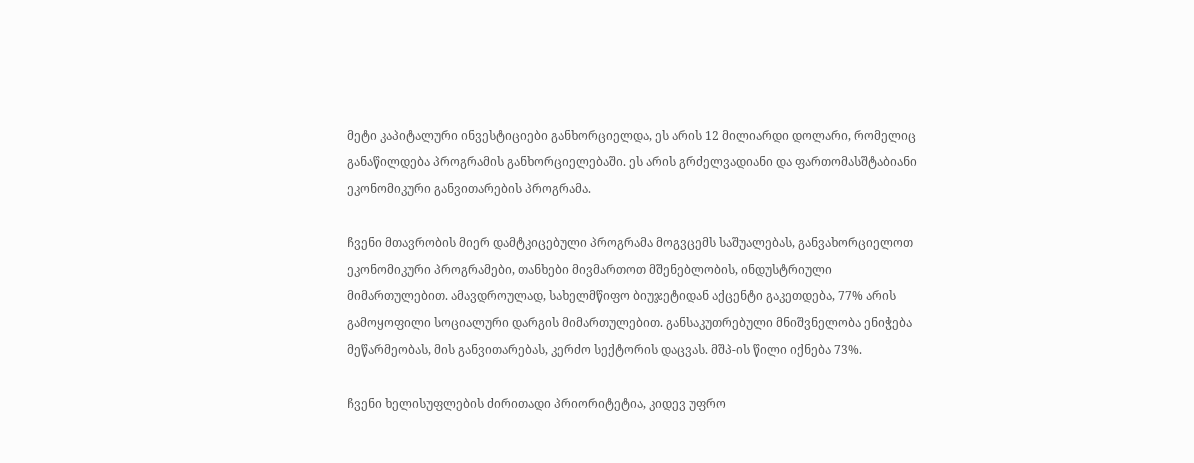მეტი კაპიტალური ინვესტიციები განხორციელდა, ეს არის 12 მილიარდი დოლარი, რომელიც განაწილდება პროგრამის განხორციელებაში. ეს არის გრძელვადიანი და ფართომასშტაბიანი ეკონომიკური განვითარების პროგრამა.

ჩვენი მთავრობის მიერ დამტკიცებული პროგრამა მოგვცემს საშუალებას, განვახორციელოთ ეკონომიკური პროგრამები, თანხები მივმართოთ მშენებლობის, ინდუსტრიული მიმართულებით. ამავდროულად, სახელმწიფო ბიუჯეტიდან აქცენტი გაკეთდება, 77% არის გამოყოფილი სოციალური დარგის მიმართულებით. განსაკუთრებული მნიშვნელობა ენიჭება მეწარმეობას, მის განვითარებას, კერძო სექტორის დაცვას. მშპ-ის წილი იქნება 73%.

ჩვენი ხელისუფლების ძირითადი პრიორიტეტია, კიდევ უფრო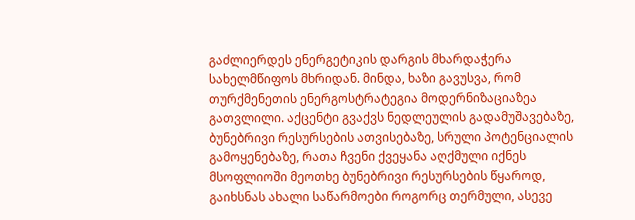გაძლიერდეს ენერგეტიკის დარგის მხარდაჭერა სახელმწიფოს მხრიდან. მინდა, ხაზი გავუსვა, რომ თურქმენეთის ენერგოსტრატეგია მოდერნიზაციაზეა გათვლილი. აქცენტი გვაქვს ნედლეულის გადამუშავებაზე, ბუნებრივი რესურსების ათვისებაზე, სრული პოტენციალის გამოყენებაზე, რათა ჩვენი ქვეყანა აღქმული იქნეს მსოფლიოში მეოთხე ბუნებრივი რესურსების წყაროდ, გაიხსნას ახალი საწარმოები როგორც თერმული, ასევე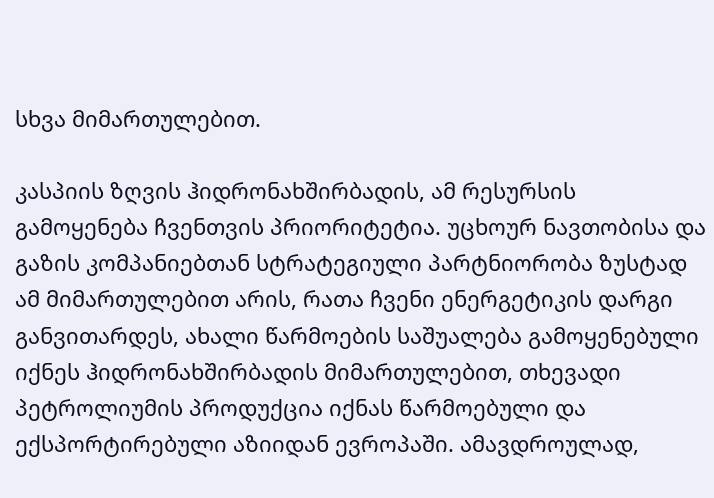სხვა მიმართულებით.

კასპიის ზღვის ჰიდრონახშირბადის, ამ რესურსის გამოყენება ჩვენთვის პრიორიტეტია. უცხოურ ნავთობისა და გაზის კომპანიებთან სტრატეგიული პარტნიორობა ზუსტად ამ მიმართულებით არის, რათა ჩვენი ენერგეტიკის დარგი განვითარდეს, ახალი წარმოების საშუალება გამოყენებული იქნეს ჰიდრონახშირბადის მიმართულებით, თხევადი პეტროლიუმის პროდუქცია იქნას წარმოებული და ექსპორტირებული აზიიდან ევროპაში. ამავდროულად,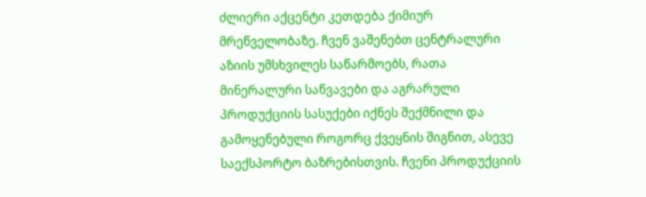ძლიერი აქცენტი კეთდება ქიმიურ მრეწველობაზე. ჩვენ ვაშენებთ ცენტრალური აზიის უმსხვილეს საწარმოებს, რათა მინერალური საწვავები და აგრარული პროდუქციის სასუქები იქნეს შექმნილი და გამოყენებული როგორც ქვეყნის შიგნით, ასევე საექსპორტო ბაზრებისთვის. ჩვენი პროდუქციის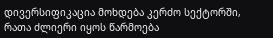დივერსიფიკაცია მოხდება კერძო სექტორში, რათა ძლიერი იყოს წარმოება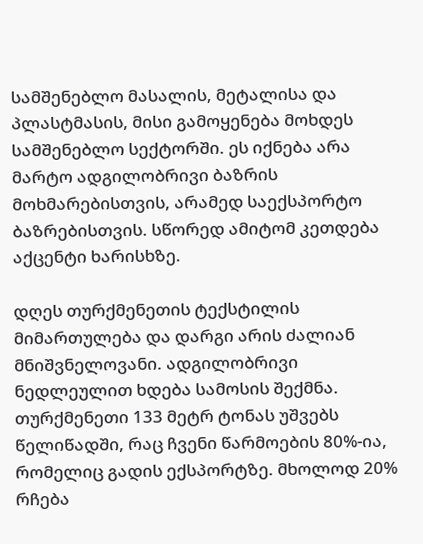სამშენებლო მასალის, მეტალისა და პლასტმასის, მისი გამოყენება მოხდეს სამშენებლო სექტორში. ეს იქნება არა მარტო ადგილობრივი ბაზრის მოხმარებისთვის, არამედ საექსპორტო ბაზრებისთვის. სწორედ ამიტომ კეთდება აქცენტი ხარისხზე.

დღეს თურქმენეთის ტექსტილის მიმართულება და დარგი არის ძალიან მნიშვნელოვანი. ადგილობრივი ნედლეულით ხდება სამოსის შექმნა. თურქმენეთი 133 მეტრ ტონას უშვებს წელიწადში, რაც ჩვენი წარმოების 80%-ია, რომელიც გადის ექსპორტზე. მხოლოდ 20% რჩება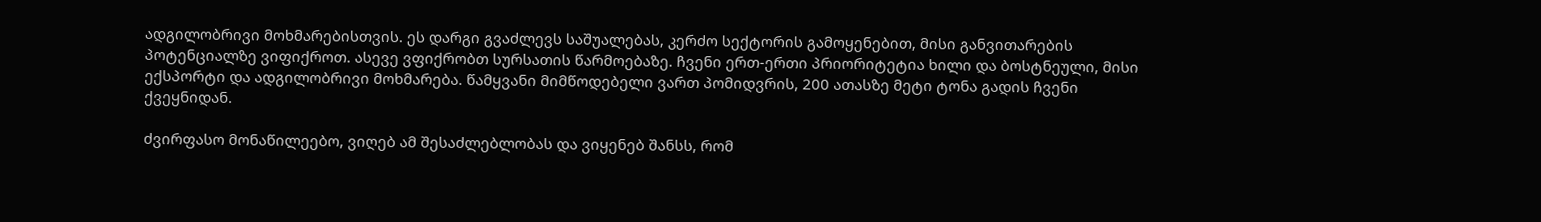ადგილობრივი მოხმარებისთვის. ეს დარგი გვაძლევს საშუალებას, კერძო სექტორის გამოყენებით, მისი განვითარების პოტენციალზე ვიფიქროთ. ასევე ვფიქრობთ სურსათის წარმოებაზე. ჩვენი ერთ-ერთი პრიორიტეტია ხილი და ბოსტნეული, მისი ექსპორტი და ადგილობრივი მოხმარება. წამყვანი მიმწოდებელი ვართ პომიდვრის, 200 ათასზე მეტი ტონა გადის ჩვენი ქვეყნიდან.

ძვირფასო მონაწილეებო, ვიღებ ამ შესაძლებლობას და ვიყენებ შანსს, რომ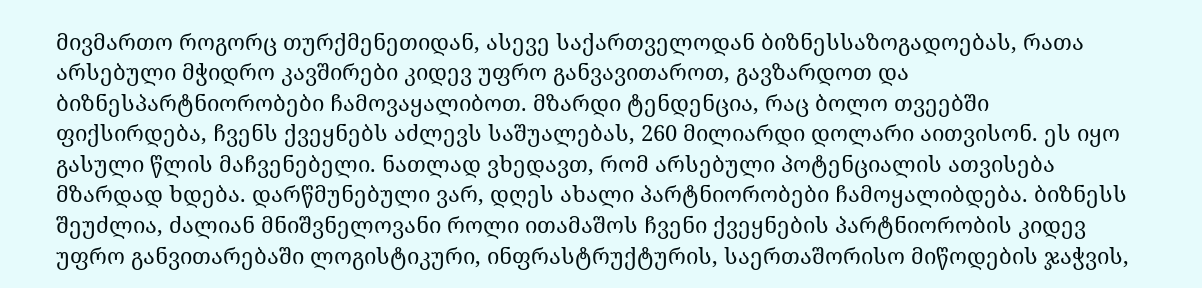მივმართო როგორც თურქმენეთიდან, ასევე საქართველოდან ბიზნესსაზოგადოებას, რათა არსებული მჭიდრო კავშირები კიდევ უფრო განვავითაროთ, გავზარდოთ და ბიზნესპარტნიორობები ჩამოვაყალიბოთ. მზარდი ტენდენცია, რაც ბოლო თვეებში ფიქსირდება, ჩვენს ქვეყნებს აძლევს საშუალებას, 260 მილიარდი დოლარი აითვისონ. ეს იყო გასული წლის მაჩვენებელი. ნათლად ვხედავთ, რომ არსებული პოტენციალის ათვისება მზარდად ხდება. დარწმუნებული ვარ, დღეს ახალი პარტნიორობები ჩამოყალიბდება. ბიზნესს შეუძლია, ძალიან მნიშვნელოვანი როლი ითამაშოს ჩვენი ქვეყნების პარტნიორობის კიდევ უფრო განვითარებაში ლოგისტიკური, ინფრასტრუქტურის, საერთაშორისო მიწოდების ჯაჭვის,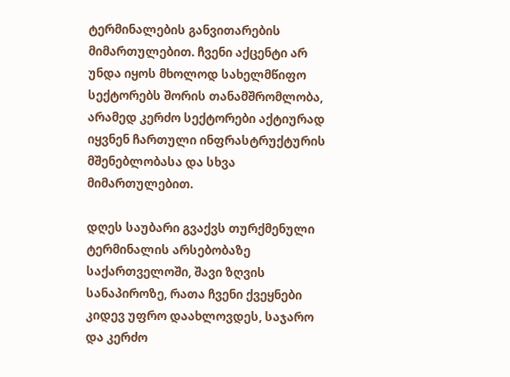ტერმინალების განვითარების მიმართულებით. ჩვენი აქცენტი არ უნდა იყოს მხოლოდ სახელმწიფო სექტორებს შორის თანამშრომლობა, არამედ კერძო სექტორები აქტიურად იყვნენ ჩართული ინფრასტრუქტურის მშენებლობასა და სხვა მიმართულებით.

დღეს საუბარი გვაქვს თურქმენული ტერმინალის არსებობაზე საქართველოში, შავი ზღვის სანაპიროზე, რათა ჩვენი ქვეყნები კიდევ უფრო დაახლოვდეს, საჯარო და კერძო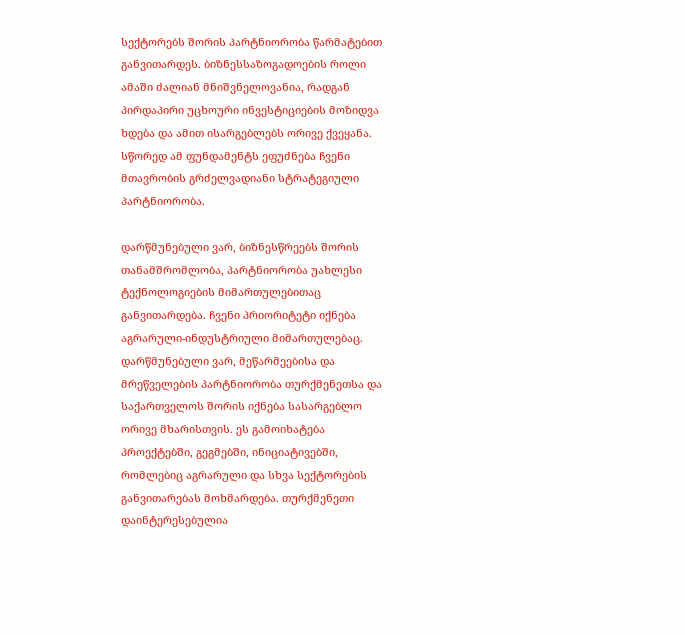სექტორებს შორის პარტნიორობა წარმატებით განვითარდეს. ბიზნესსაზოგადოების როლი ამაში ძალიან მნიშვნელოვანია, რადგან პირდაპირი უცხოური ინვესტიციების მოზიდვა ხდება და ამით ისარგებლებს ორივე ქვეყანა. სწორედ ამ ფუნდამენტს ეფუძნება ჩვენი მთავრობის გრძელვადიანი სტრატეგიული პარტნიორობა.

დარწმუნებული ვარ, ბიზნესწრეებს შორის თანამშრომლობა, პარტნიორობა უახლესი ტექნოლოგიების მიმართულებითაც განვითარდება. ჩვენი პრიორიტეტი იქნება აგრარული-ინდუსტრიული მიმართულებაც. დარწმუნებული ვარ, მეწარმეებისა და მრეწველების პარტნიორობა თურქმენეთსა და საქართველოს შორის იქნება სასარგებლო ორივე მხარისთვის. ეს გამოიხატება პროექტებში, გეგმებში, ინიციატივებში, რომლებიც აგრარული და სხვა სექტორების განვითარებას მოხმარდება. თურქმენეთი დაინტერესებულია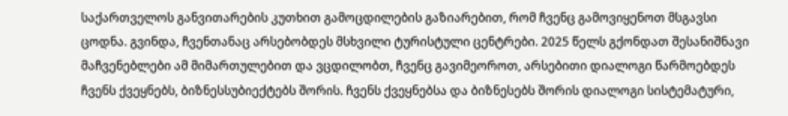საქართველოს განვითარების კუთხით გამოცდილების გაზიარებით, რომ ჩვენც გამოვიყენოთ მსგავსი ცოდნა. გვინდა, ჩვენთანაც არსებობდეს მსხვილი ტურისტული ცენტრები. 2025 წელს გქონდათ შესანიშნავი მაჩვენებლები ამ მიმართულებით და ვცდილობთ, ჩვენც გავიმეოროთ, არსებითი დიალოგი წარმოებდეს ჩვენს ქვეყნებს, ბიზნესსუბიექტებს შორის. ჩვენს ქვეყნებსა და ბიზნესებს შორის დიალოგი სისტემატური,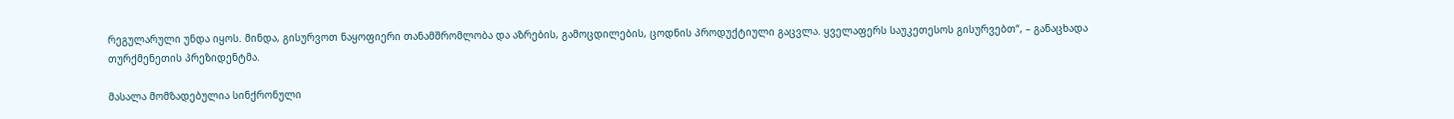რეგულარული უნდა იყოს. მინდა, გისურვოთ ნაყოფიერი თანამშრომლობა და აზრების, გამოცდილების, ცოდნის პროდუქტიული გაცვლა. ყველაფერს საუკეთესოს გისურვებთ“, – განაცხადა თურქმენეთის პრეზიდენტმა.

მასალა მომზადებულია სინქრონული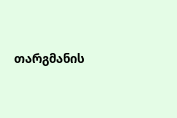თარგმანის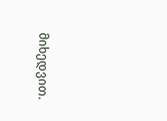მიხედვით.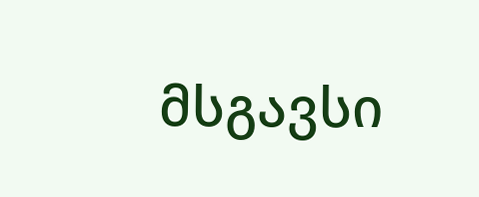მსგავსი